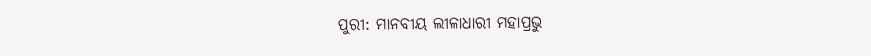ପୁରୀ: ମାନବୀୟ ଲୀଳାଧାରୀ ମହାପ୍ରଭୁ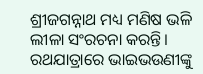ଶ୍ରୀଜଗନ୍ନାଥ ମଧ୍ୟ ମଣିଷ ଭଳି ଲୀଳା ସଂରଚନା କରନ୍ତି। ରଥଯାତ୍ରାରେ ଭାଇଭଉଣୀଙ୍କୁ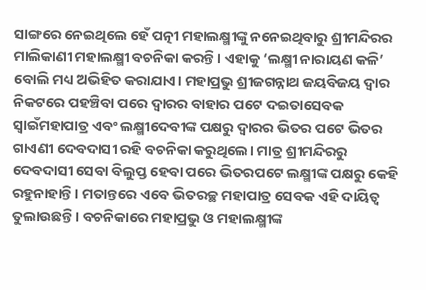ସାଙ୍ଗରେ ନେଇଥିଲେ ହେଁ ପତ୍ନୀ ମହାଲକ୍ଷ୍ମୀଙ୍କୁ ନନେଇଥିବାରୁ ଶ୍ରୀମନ୍ଦିରର ମାଲିକାଣୀ ମହାଲକ୍ଷ୍ମୀ ବଚନିକା କରନ୍ତି। ଏହାକୁ ‘ଲକ୍ଷ୍ମୀ ନାରାୟଣ କଳି’ ବୋଲି ମଧ୍ୟ ଅଭିହିତ କରାଯାଏ। ମହାପ୍ରଭୁ ଶ୍ରୀଜଗନ୍ନାଥ ଜୟବିଜୟ ଦ୍ବାର ନିକଟରେ ପହଞ୍ଚିବା ପରେ ଦ୍ବାରର ବାହାର ପଟେ ଦଇତାସେବକ ସ୍ବାଇଁମହାପାତ୍ର ଏବଂ ଲକ୍ଷ୍ମୀଦେବୀଙ୍କ ପକ୍ଷରୁ ଦ୍ବାରର ଭିତର ପଟେ ଭିତର ଗାଏଣୀ ଦେବଦାସୀ ରହି ବଚନିକା କରୁଥିଲେ। ମାତ୍ର ଶ୍ରୀମନ୍ଦିରରୁ ଦେବଦାସୀ ସେବା ବିଲୁପ୍ତ ହେବା ପରେ ଭିତରପଟେ ଲକ୍ଷ୍ମୀଙ୍କ ପକ୍ଷରୁ କେହି ରହୁନାହାନ୍ତି। ମତାନ୍ତରେ ଏବେ ଭିତରଚ୍ଛ ମହାପାତ୍ର ସେବକ ଏହି ଦାୟିତ୍ବ ତୁଲାଉଛନ୍ତି। ବଚନିକାରେ ମହାପ୍ରଭୁ ଓ ମହାଲକ୍ଷ୍ମୀଙ୍କ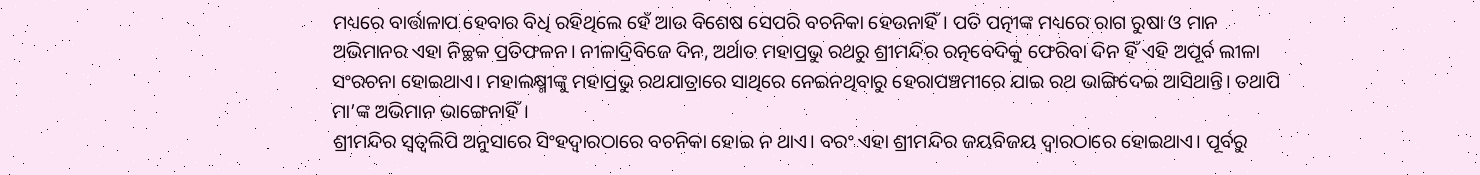ମଧ୍ୟରେ ବାର୍ତ୍ତାଳାପ ହେବାର ବିଧି ରହିଥିଲେ ହେଁ ଆଉ ବିଶେଷ ସେପରି ବଚନିକା ହେଉନାହିଁ। ପତି ପତ୍ନୀଙ୍କ ମଧ୍ୟରେ ରାଗ ରୁଷା ଓ ମାନ ଅଭିମାନର ଏହା ନିଚ୍ଛକ ପ୍ରତିଫଳନ। ନୀଳାଦ୍ରିବିଜେ ଦିନ, ଅର୍ଥାତ ମହାପ୍ରଭୁ ରଥରୁ ଶ୍ରୀମନ୍ଦିର ରତ୍ନବେଦିକୁ ଫେରିବା ଦିନ ହିଁ ଏହି ଅପୂର୍ବ ଲୀଳା ସଂରଚନା ହୋଇଥାଏ। ମହାଲକ୍ଷ୍ମୀଙ୍କୁ ମହାପ୍ରଭୁ ରଥଯାତ୍ରାରେ ସାଥିରେ ନେଇନଥିବାରୁ ହେରାପଞ୍ଚମୀରେ ଯାଇ ରଥ ଭାଙ୍ଗିଦେଇ ଆସିଥାନ୍ତି। ତଥାପି ମା’ଙ୍କ ଅଭିମାନ ଭାଙ୍ଗେନାହିଁ।
ଶ୍ରୀମନ୍ଦିର ସ୍ବତ୍ବଲିପି ଅନୁସାରେ ସିଂହଦ୍ବାରଠାରେ ବଚନିକା ହୋଇ ନ ଥାଏ। ବରଂ ଏହା ଶ୍ରୀମନ୍ଦିର ଜୟବିଜୟ ଦ୍ବାରଠାରେ ହୋଇଥାଏ। ପୂର୍ବରୁ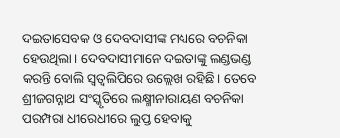ଦଇତାସେବକ ଓ ଦେବଦାସୀଙ୍କ ମଧ୍ୟରେ ବଚନିକା ହେଉଥିଲା। ଦେବଦାସୀମାନେ ଦଇତାଙ୍କୁ ଲଣ୍ଡଭଣ୍ଡ କରନ୍ତି ବୋଲି ସ୍ବତ୍ବଲିପିରେ ଉଲ୍ଲେଖ ରହିଛି। ତେବେ ଶ୍ରୀଜଗନ୍ନାଥ ସଂସ୍କୃତିରେ ଲକ୍ଷ୍ମୀନାରାୟଣ ବଚନିକା ପରମ୍ପରା ଧୀରେଧୀରେ ଲୁପ୍ତ ହେବାକୁ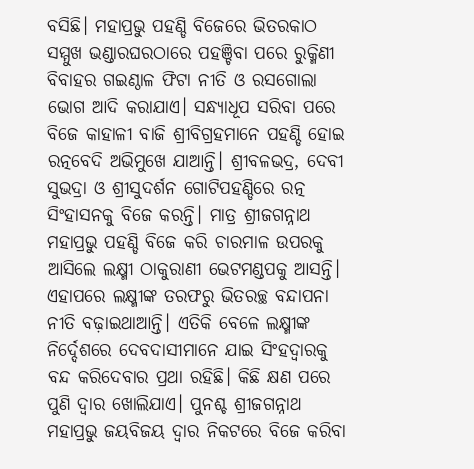ବସିଛି। ମହାପ୍ରଭୁ ପହଣ୍ଡି ବିଜେରେ ଭିତରକାଠ ସମ୍ମୁଖ ଭଣ୍ଡାରଘରଠାରେ ପହଞ୍ଚିବା ପରେ ରୁକ୍ମିଣୀ ବିବାହର ଗଇଣ୍ଠାଳ ଫିଟା ନୀତି ଓ ରସଗୋଲା ଭୋଗ ଆଦି କରାଯାଏ। ସନ୍ଧ୍ୟାଧୂପ ସରିବା ପରେ ବିଜେ କାହାଳୀ ବାଜି ଶ୍ରୀବିଗ୍ରହମାନେ ପହଣ୍ଡି ହୋଇ ରତ୍ନବେଦି ଅଭିମୁଖେ ଯାଆନ୍ତି। ଶ୍ରୀବଳଭଦ୍ର, ଦେବୀ ସୁଭଦ୍ରା ଓ ଶ୍ରୀସୁଦର୍ଶନ ଗୋଟିପହଣ୍ଡିରେ ରତ୍ନ ସିଂହାସନକୁ ବିଜେ କରନ୍ତି। ମାତ୍ର ଶ୍ରୀଜଗନ୍ନାଥ ମହାପ୍ରଭୁ ପହଣ୍ଡି ବିଜେ କରି ଚାରମାଳ ଉପରକୁ ଆସିଲେ ଲକ୍ଷ୍ମୀ ଠାକୁରାଣୀ ଭେଟମଣ୍ଡପକୁ ଆସନ୍ତି।
ଏହାପରେ ଲକ୍ଷ୍ମୀଙ୍କ ତରଫରୁ ଭିତରଚ୍ଛ ବନ୍ଦାପନା ନୀତି ବଢ଼ାଇଥାଆନ୍ତି। ଏତିକି ବେଳେ ଲକ୍ଷ୍ମୀଙ୍କ ନିର୍ଦ୍ଦେଶରେ ଦେବଦାସୀମାନେ ଯାଇ ସିଂହଦ୍ବାରକୁ ବନ୍ଦ କରିଦେବାର ପ୍ରଥା ରହିଛି। କିଛି କ୍ଷଣ ପରେ ପୁଣି ଦ୍ବାର ଖୋଲିଯାଏ। ପୁନଶ୍ଚ ଶ୍ରୀଜଗନ୍ନାଥ ମହାପ୍ରଭୁ ଜୟବିଜୟ ଦ୍ବାର ନିକଟରେ ବିଜେ କରିବା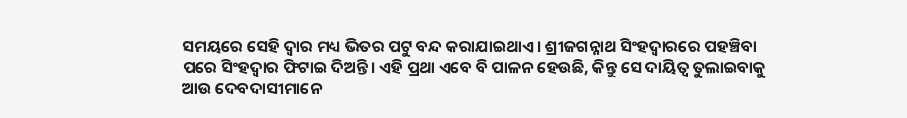ସମୟରେ ସେହି ଦ୍ବାର ମଧ୍ୟ ଭିତର ପଟୁ ବନ୍ଦ କରାଯାଇଥାଏ। ଶ୍ରୀଜଗନ୍ନାଥ ସିଂହଦ୍ବାରରେ ପହଞ୍ଚିବା ପରେ ସିଂହଦ୍ବାର ଫିଟାଇ ଦିଅନ୍ତି। ଏହି ପ୍ରଥା ଏବେ ବି ପାଳନ ହେଉଛି, କିନ୍ତୁ ସେ ଦାୟିତ୍ବ ତୁଲାଇବାକୁ ଆଉ ଦେବଦାସୀମାନେ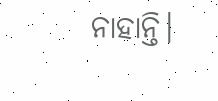ନାହାନ୍ତି।